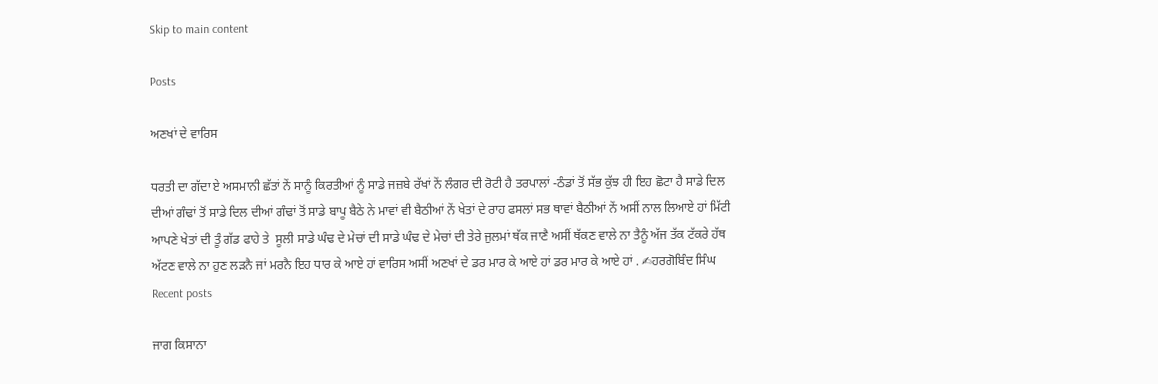Skip to main content

Posts

ਅਣਖਾਂ ਦੇ ਵਾਰਿਸ

ਧਰਤੀ ਦਾ ਗੱਦਾ ਏ ਅਸਮਾਨੀ ਛੱਤਾਂ ਨੇਂ ਸਾਨੂੰ ਕਿਰਤੀਆਂ ਨੂੰ ਸਾਡੇ ਜਜ਼ਬੇ ਰੱਖਾਂ ਨੇਂ ਲੰਗਰ ਦੀ ਰੋਟੀ ਹੈ ਤਰਪਾਲਾਂ -ਠੰਡਾਂ ਤੋਂ ਸੱਭ ਕੁੱਝ ਹੀ ਇਹ ਛੋਟਾ ਹੈ ਸਾਡੇ ਦਿਲ ਦੀਆਂ ਗੰਢਾਂ ਤੋਂ ਸਾਡੇ ਦਿਲ ਦੀਆਂ ਗੰਢਾਂ ਤੋਂ ਸਾਡੇ ਬਾਪੂ ਬੈਠੇ ਨੇ ਮਾਵਾਂ ਵੀ ਬੈਠੀਆਂ ਨੇਂ ਖੇਤਾਂ ਦੇ ਰਾਹ ਫਸਲਾਂ ਸਭ ਥਾਵਾਂ ਬੈਠੀਆਂ ਨੇਂ ਅਸੀਂ ਨਾਲ ਲਿਆਏ ਹਾਂ ਮਿੱਟੀ ਆਪਣੇ ਖੇਤਾਂ ਦੀ ਤੂੰ ਗੱਡ ਫਾਹੇ ਤੇ  ਸੂਲੀ ਸਾਡੇ ਘੰਢ ਦੇ ਮੇਚਾਂ ਦੀ ਸਾਡੇ ਘੰਢ ਦੇ ਮੇਚਾਂ ਦੀ ਤੇਰੇ ਜੁਲਮਾਂ ਥੱਕ ਜਾਣੈ ਅਸੀਂ ਥੱਕਣ ਵਾਲੇ ਨਾ ਤੈਨੂੰ ਅੱਜ ਤੱਕ ਟੱਕਰੇ ਹੱਥ ਅੱਟਣ ਵਾਲੇ ਨਾ ਹੁਣ ਲੜਨੈ ਜਾਂ ਮਰਨੈ ਇਹ ਧਾਰ ਕੇ ਆਏ ਹਾਂ ਵਾਰਿਸ ਅਸੀਂ ਅਣਖਾਂ ਦੇ ਡਰ ਮਾਰ ਕੇ ਆਏ ਹਾਂ ਡਰ ਮਾਰ ਕੇ ਆਏ ਹਾਂ . ✍ਹਰਗੋਬਿੰਦ ਸਿੰਘ
Recent posts

ਜਾਗ ਕਿਸਾਨਾ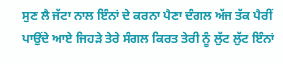ਸੁਣ ਲੈ ਜੱਟਾ ਨਾਲ ਇੰਨਾਂ ਦੇ ਕਰਨਾ ਪੈਣਾ ਦੰਗਲ ਅੱਜ ਤੱਕ ਪੈਰੀਂ ਪਾਉਂਦੇ ਆਏ ਜਿਹੜੇ ਤੇਰੇ ਸੰਗਲ ਕਿਰਤ ਤੇਰੀ ਨੂੰ ਲੁੱਟ ਲੁੱਟ ਇੰਨਾਂ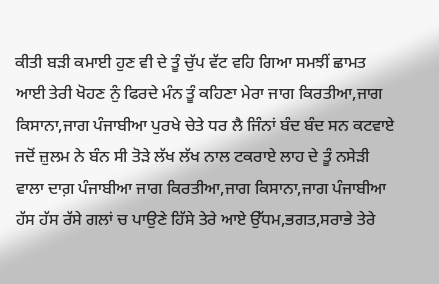ਕੀਤੀ ਬੜੀ ਕਮਾਈ ਹੁਣ ਵੀ ਦੇ ਤੂੰ ਚੁੱਪ ਵੱਟ ਵਹਿ ਗਿਆ ਸਮਝੀਂ ਛਾਮਤ ਆਈ ਤੇਰੀ ਖੋਹਣ ਨੁੰ ਫਿਰਦੇ ਮੰਨ ਤੂੰ ਕਹਿਣਾ ਮੇਰਾ ਜਾਗ ਕਿਰਤੀਆ,ਜਾਗ ਕਿਸਾਨਾ,ਜਾਗ ਪੰਜਾਬੀਆ ਪੁਰਖੇ ਚੇਤੇ ਧਰ ਲੈ ਜਿੰਨਾਂ ਬੰਦ ਬੰਦ ਸਨ ਕਟਵਾਏ ਜਦੋਂ ਜ਼ੁਲਮ ਨੇ ਬੰਨ ਸੀ ਤੋੜੇ ਲੱਖ ਲੱਖ ਨਾਲ ਟਕਰਾਏ ਲਾਹ ਦੇ ਤੂੰ ਨਸੇੜੀ ਵਾਲਾ ਦਾਗ਼ ਪੰਜਾਬੀਆ ਜਾਗ ਕਿਰਤੀਆ,ਜਾਗ ਕਿਸਾਨਾ,ਜਾਗ ਪੰਜਾਬੀਆ ਹੱਸ ਹੱਸ ਰੱਸੇ ਗਲਾਂ ਚ ਪਾਉਣੇ ਹਿੱਸੇ ਤੇਰੇ ਆਏ ਉੱਧਮ,ਭਗਤ,ਸਰਾਭੇ ਤੇਰੇ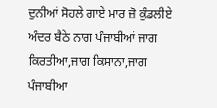ਦੁਨੀਆਂ ਸੋਹਲੇ ਗਾਏ ਮਾਰ ਜ਼ੋ ਕੁੰਡਲੀਏ ਅੰਦਰ ਬੈਠੇ ਨਾਗ ਪੰਜਾਬੀਆਂ ਜਾਗ ਕਿਰਤੀਆ,ਜਾਗ ਕਿਸਾਨਾ,ਜਾਗ ਪੰਜਾਬੀਆ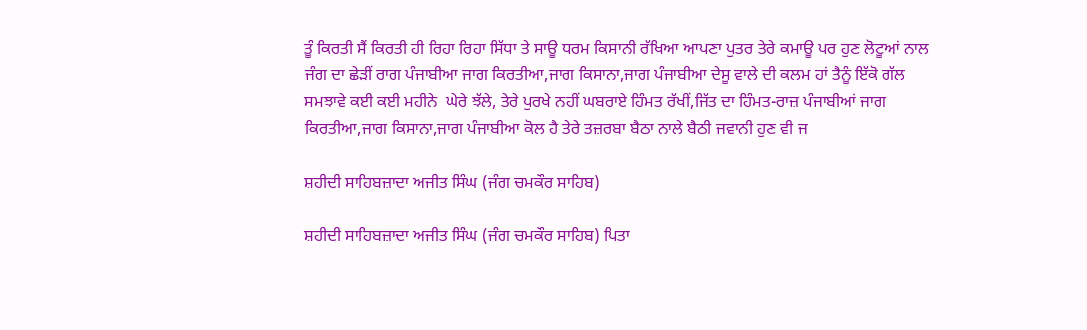ਤੂੰ ਕਿਰਤੀ ਸੈਂ ਕਿਰਤੀ ਹੀ ਰਿਹਾ ਰਿਹਾ ਸਿੱਧਾ ਤੇ ਸਾਊ ਧਰਮ ਕਿਸਾਨੀ ਰੱਖਿਆ ਆਪਣਾ ਪੁਤਰ ਤੇਰੇ ਕਮਾਊ ਪਰ ਹੁਣ ਲੋਟੂਆਂ ਨਾਲ ਜੰਗ ਦਾ ਛੇੜੀਂ ਰਾਗ ਪੰਜਾਬੀਆ ਜਾਗ ਕਿਰਤੀਆ,ਜਾਗ ਕਿਸਾਨਾ,ਜਾਗ ਪੰਜਾਬੀਆ ਦੇਸੂ ਵਾਲੇ ਦੀ ਕਲਮ ਹਾਂ ਤੈਨੂੰ ਇੱਕੋ ਗੱਲ ਸਮਝਾਵੇ ਕਈ ਕਈ ਮਹੀਨੇ  ਘੇਰੇ ਝੱਲੇ, ਤੇਰੇ ਪੁਰਖੇ ਨਹੀਂ ਘਬਰਾਏ ਹਿੰਮਤ ਰੱਖੀਂ,ਜਿੱਤ ਦਾ ਹਿੰਮਤ-ਰਾਜ਼ ਪੰਜਾਬੀਆਂ ਜਾਗ ਕਿਰਤੀਆ,ਜਾਗ ਕਿਸਾਨਾ,ਜਾਗ ਪੰਜਾਬੀਆ ਕੋਲ ਹੈ ਤੇਰੇ ਤਜ਼ਰਬਾ ਬੈਠਾ ਨਾਲੇ ਬੈਠੀ ਜਵਾਨੀ ਹੁਣ ਵੀ ਜ

ਸ਼ਹੀਦੀ ਸਾਹਿਬਜ਼ਾਦਾ ਅਜੀਤ ਸਿੰਘ (ਜੰਗ ਚਮਕੌਰ ਸਾਹਿਬ)

ਸ਼ਹੀਦੀ ਸਾਹਿਬਜ਼ਾਦਾ ਅਜੀਤ ਸਿੰਘ (ਜੰਗ ਚਮਕੌਰ ਸਾਹਿਬ) ਪਿਤਾ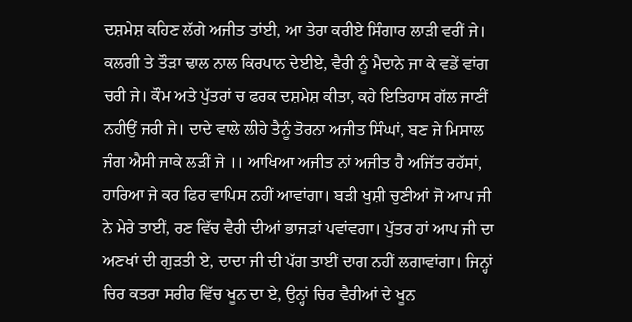ਦਸ਼ਮੇਸ਼ ਕਹਿਣ ਲੱਗੇ ਅਜੀਤ ਤਾਂਈ, ਆ ਤੇਰਾ ਕਰੀਏ ਸਿੰਗਾਰ ਲਾੜੀ ਵਰੀਂ ਜੇ। ਕਲਗੀ ਤੇ ਤੌੜਾ ਢਾਲ ਨਾਲ ਕਿਰਪਾਨ ਦੇਈਏ, ਵੈਰੀ ਨੂੰ ਮੈਦਾਨੇ ਜਾ ਕੇ ਵਡੇਂ ਵਾਂਗ ਚਰੀ ਜੇ। ਕੌਮ ਅਤੇ ਪੁੱਤਰਾਂ ਚ ਫਰਕ ਦਸ਼ਮੇਸ਼ ਕੀਤਾ, ਕਹੇ ਇਤਿਹਾਸ ਗੱਲ ਜਾਣੀਂ ਨਹੀਉਂ ਜਰੀ ਜੇ। ਦਾਦੇ ਵਾਲੇ ਲੀਹੇ ਤੈਨੂੰ ਤੋਰਨਾ ਅਜੀਤ ਸਿੰਘਾਂ, ਬਣ ਜੇ ਮਿਸਾਲ ਜੰਗ ਐਸੀ ਜਾਕੇ ਲੜੀਂ ਜੇ ।। ਆਖਿਆ ਅਜੀਤ ਨਾਂ ਅਜੀਤ ਹੈ ਅਜਿੱਤ ਰਹੱਸਾਂ, ਹਾਰਿਆ ਜੇ ਕਰ ਫਿਰ ਵਾਪਿਸ ਨਹੀਂ ਆਵਾਂਗਾ। ਬੜੀ ਖੁਸ਼ੀ ਚੁਣੀਆਂ ਜੋ ਆਪ ਜੀ ਨੇ ਮੇਰੇ ਤਾਈਂ, ਰਣ ਵਿੱਚ ਵੈਰੀ ਦੀਆਂ ਭਾਜੜਾਂ ਪਵਾਂਵਗਾ। ਪੁੱਤਰ ਹਾਂ ਆਪ ਜੀ ਦਾ ਅਣਖਾਂ ਦੀ ਗੁੜਤੀ ਏ, ਦਾਦਾ ਜੀ ਦੀ ਪੱਗ ਤਾਈਂ ਦਾਗ ਨਹੀਂ ਲਗਾਵਾਂਗਾ। ਜਿਨ੍ਹਾਂ ਚਿਰ ਕਤਰਾ ਸਰੀਰ ਵਿੱਚ ਖੂਨ ਦਾ ਏ, ਉਨ੍ਹਾਂ ਚਿਰ ਵੈਰੀਆਂ ਦੇ ਖੂਨ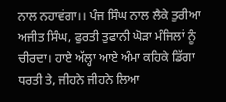ਨਾਲ ਨਹਾਵਂਗਾ।। ਪੰਜ ਸਿੰਘ ਨਾਲ ਲੈਕੇ ਤੁਰੀਆ ਅਜੀਤ ਸਿੰਘ, ਫੁਰਤੀ ਤੁਫਾਨੀ ਘੋੜਾ ਮੰਜਿਲਾਂ ਨੂੰ ਚੀਰਦਾ। ਹਾਏ ਅੱਲ੍ਹਾ ਆਏ ਅੰਮਾ ਕਹਿਕੇ ਡਿੱਗਾ ਧਰਤੀ ਤੇ, ਜੀਹਨੇ ਜੀਹਨੇ ਲਿਆ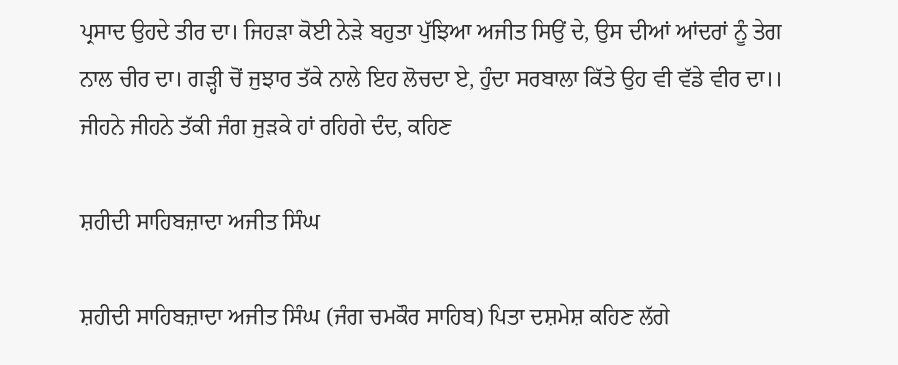ਪ੍ਰਸਾਦ ਉਹਦੇ ਤੀਰ ਦਾ। ਜਿਹੜਾ ਕੋਈ ਨੇੜੇ ਬਹੁਤਾ ਪੁੱਝਿਆ ਅਜੀਤ ਸਿਉਂ ਦੇ, ਉਸ ਦੀਆਂ ਆਂਦਰਾਂ ਨੂੰ ਤੇਗ ਨਾਲ ਚੀਰ ਦਾ। ਗੜ੍ਹੀ ਚੋਂ ਜੁਝਾਰ ਤੱਕੇ ਨਾਲੇ ਇਹ ਲੋਚਦਾ ਏ, ਹੁੰਦਾ ਸਰਬਾਲਾ ਕਿੱਤੇ ਉਹ ਵੀ ਵੱਡੇ ਵੀਰ ਦਾ।। ਜੀਹਨੇ ਜੀਹਨੇ ਤੱਕੀ ਜੰਗ ਜੁੜਕੇ ਹਾਂ ਰਹਿਗੇ ਦੰਦ, ਕਹਿਣ

ਸ਼ਹੀਦੀ ਸਾਹਿਬਜ਼ਾਦਾ ਅਜੀਤ ਸਿੰਘ

ਸ਼ਹੀਦੀ ਸਾਹਿਬਜ਼ਾਦਾ ਅਜੀਤ ਸਿੰਘ (ਜੰਗ ਚਮਕੌਰ ਸਾਹਿਬ) ਪਿਤਾ ਦਸ਼ਮੇਸ਼ ਕਹਿਣ ਲੱਗੇ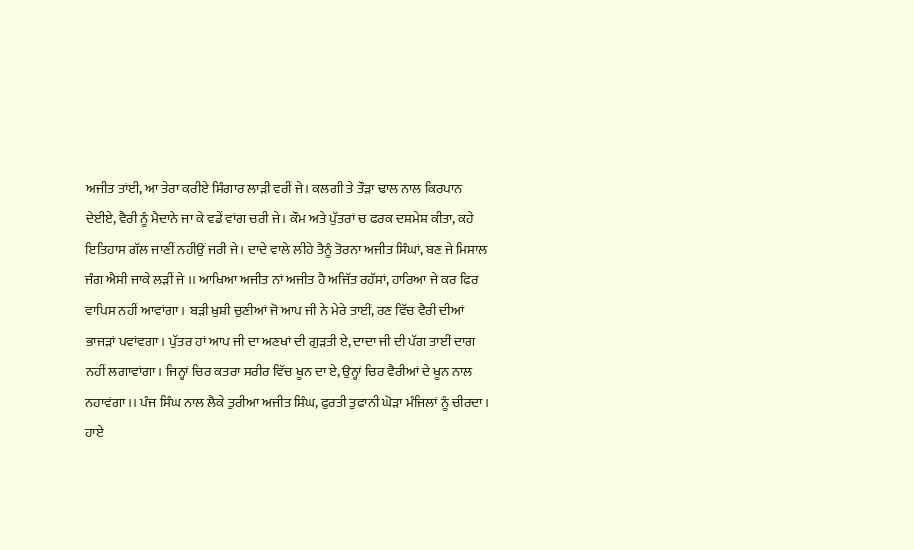ਅਜੀਤ ਤਾਂਈ, ਆ ਤੇਰਾ ਕਰੀਏ ਸਿੰਗਾਰ ਲਾੜੀ ਵਰੀਂ ਜੇ। ਕਲਗੀ ਤੇ ਤੌੜਾ ਢਾਲ ਨਾਲ ਕਿਰਪਾਨ ਦੇਈਏ, ਵੈਰੀ ਨੂੰ ਮੈਦਾਨੇ ਜਾ ਕੇ ਵਡੇਂ ਵਾਂਗ ਚਰੀ ਜੇ। ਕੌਮ ਅਤੇ ਪੁੱਤਰਾਂ ਚ ਫਰਕ ਦਸ਼ਮੇਸ਼ ਕੀਤਾ, ਕਹੇ ਇਤਿਹਾਸ ਗੱਲ ਜਾਣੀਂ ਨਹੀਉਂ ਜਰੀ ਜੇ। ਦਾਦੇ ਵਾਲੇ ਲੀਹੇ ਤੈਨੂੰ ਤੋਰਨਾ ਅਜੀਤ ਸਿੰਘਾਂ, ਬਣ ਜੇ ਮਿਸਾਲ ਜੰਗ ਐਸੀ ਜਾਕੇ ਲੜੀਂ ਜੇ ।। ਆਖਿਆ ਅਜੀਤ ਨਾਂ ਅਜੀਤ ਹੈ ਅਜਿੱਤ ਰਹੱਸਾਂ, ਹਾਰਿਆ ਜੇ ਕਰ ਫਿਰ ਵਾਪਿਸ ਨਹੀਂ ਆਵਾਂਗਾ। ਬੜੀ ਖੁਸ਼ੀ ਚੁਣੀਆਂ ਜੋ ਆਪ ਜੀ ਨੇ ਮੇਰੇ ਤਾਈਂ, ਰਣ ਵਿੱਚ ਵੈਰੀ ਦੀਆਂ ਭਾਜੜਾਂ ਪਵਾਂਵਗਾ। ਪੁੱਤਰ ਹਾਂ ਆਪ ਜੀ ਦਾ ਅਣਖਾਂ ਦੀ ਗੁੜਤੀ ਏ, ਦਾਦਾ ਜੀ ਦੀ ਪੱਗ ਤਾਈਂ ਦਾਗ ਨਹੀਂ ਲਗਾਵਾਂਗਾ। ਜਿਨ੍ਹਾਂ ਚਿਰ ਕਤਰਾ ਸਰੀਰ ਵਿੱਚ ਖੂਨ ਦਾ ਏ, ਉਨ੍ਹਾਂ ਚਿਰ ਵੈਰੀਆਂ ਦੇ ਖੂਨ ਨਾਲ ਨਹਾਵਂਗਾ।। ਪੰਜ ਸਿੰਘ ਨਾਲ ਲੈਕੇ ਤੁਰੀਆ ਅਜੀਤ ਸਿੰਘ, ਫੁਰਤੀ ਤੁਫਾਨੀ ਘੋੜਾ ਮੰਜਿਲਾਂ ਨੂੰ ਚੀਰਦਾ। ਹਾਏ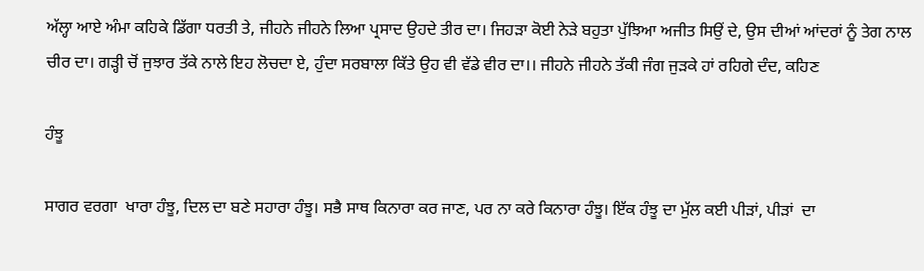ਅੱਲ੍ਹਾ ਆਏ ਅੰਮਾ ਕਹਿਕੇ ਡਿੱਗਾ ਧਰਤੀ ਤੇ, ਜੀਹਨੇ ਜੀਹਨੇ ਲਿਆ ਪ੍ਰਸਾਦ ਉਹਦੇ ਤੀਰ ਦਾ। ਜਿਹੜਾ ਕੋਈ ਨੇੜੇ ਬਹੁਤਾ ਪੁੱਝਿਆ ਅਜੀਤ ਸਿਉਂ ਦੇ, ਉਸ ਦੀਆਂ ਆਂਦਰਾਂ ਨੂੰ ਤੇਗ ਨਾਲ ਚੀਰ ਦਾ। ਗੜ੍ਹੀ ਚੋਂ ਜੁਝਾਰ ਤੱਕੇ ਨਾਲੇ ਇਹ ਲੋਚਦਾ ਏ, ਹੁੰਦਾ ਸਰਬਾਲਾ ਕਿੱਤੇ ਉਹ ਵੀ ਵੱਡੇ ਵੀਰ ਦਾ।। ਜੀਹਨੇ ਜੀਹਨੇ ਤੱਕੀ ਜੰਗ ਜੁੜਕੇ ਹਾਂ ਰਹਿਗੇ ਦੰਦ, ਕਹਿਣ

ਹੰਝੂ

ਸਾਗਰ ਵਰਗਾ  ਖਾਰਾ ਹੰਝੂ, ਦਿਲ ਦਾ ਬਣੇ ਸਹਾਰਾ ਹੰਝੂ। ਸਭੈ ਸਾਥ ਕਿਨਾਰਾ ਕਰ ਜਾਣ, ਪਰ ਨਾ ਕਰੇ ਕਿਨਾਰਾ ਹੰਝੂ। ਇੱਕ ਹੰਝੂ ਦਾ ਮੁੱਲ ਕਈ ਪੀੜਾਂ, ਪੀੜਾਂ  ਦਾ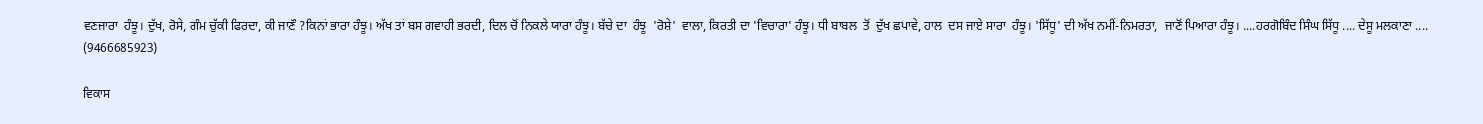ਵਣਜਾਰਾ  ਹੰਝੂ। ਦੁੱਖ, ਰੋਸੇ, ਗੰਮ ਚੁੱਕੀ ਫਿਰਦਾ, ਕੀ ਜਾਣੌ ?ਕਿਨਾਂ ਭਾਰਾ ਹੰਝੂ। ਅੱਖ ਤਾਂ ਬਸ ਗਵਾਹੀ ਭਰਦੀ, ਦਿਲ ਚੋਂ ਨਿਕਲੇ ਯਾਰਾ ਹੰਝੂ। ਬੱਚੇ ਦਾ  ਹੰਝੂ  'ਰੋਸ਼ੇ'  ਵਾਲਾ, ਕਿਰਤੀ ਦਾ 'ਵਿਚਾਰਾ' ਹੰਝੂ। ਧੀ ਬਾਬਲ  ਤੋਂ  ਦੁੱਖ ਛਪਾਵੇ, ਹਾਲ  ਦਸ ਜਾਏ ਸਾਰਾ  ਹੰਝੂ। 'ਸਿੱਧੂ' ਦੀ ਅੱਖ ਨਮੀਂ-ਨਿਮਰਤਾ,  ਜਾਣੋਂ ਪਿਆਰਾ ਹੰਝੂ। ....ਹਰਗੋਬਿੰਦ ਸਿੰਘ ਸਿੱਧੂ .... ਦੇਸੂ ਮਲਕਾਣਾ .... (9466685923)

ਵਿਕਾਸ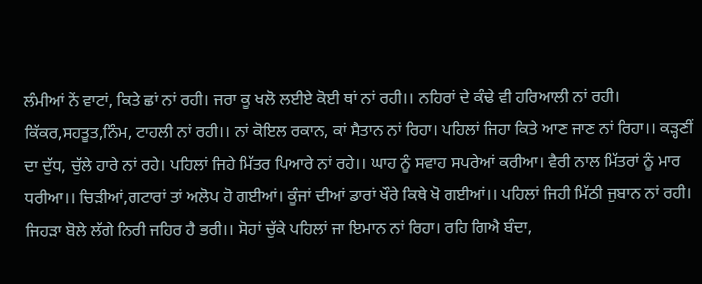ਲੰਮੀਆਂ ਨੇਂ ਵਾਟਾਂ, ਕਿਤੇ ਛਾਂ ਨਾਂ ਰਹੀ। ਜਰਾ ਕੂ ਖਲੋ ਲਈਏ ਕੋਈ ਥਾਂ ਨਾਂ ਰਹੀ।। ਨਹਿਰਾਂ ਦੇ ਕੰਢੇ ਵੀ ਹਰਿਆਲੀ ਨਾਂ ਰਹੀ। ਕਿੱਕਰ,ਸਹਤੂਤ,ਨਿੰਮ, ਟਾਹਲੀ ਨਾਂ ਰਹੀ।। ਨਾਂ ਕੋਇਲ ਰਕਾਨ, ਕਾਂ ਸੈਤਾਨ ਨਾਂ ਰਿਹਾ। ਪਹਿਲਾਂ ਜਿਹਾ ਕਿਤੇ ਆਣ ਜਾਣ ਨਾਂ ਰਿਹਾ।। ਕੜ੍ਹਣੀਂ ਦਾ ਦੁੱਧ, ਚੁੱਲੇ ਹਾਰੇ ਨਾਂ ਰਹੇ। ਪਹਿਲਾਂ ਜਿਹੇ ਮਿੱਤਰ ਪਿਆਰੇ ਨਾਂ ਰਹੇ।। ਘਾਹ ਨੂੰ ਸਵਾਹ ਸਪਰੇਆਂ ਕਰੀਆ। ਵੈਰੀ ਨਾਲ ਮਿੱਤਰਾਂ ਨੂੰ ਮਾਰ ਧਰੀਆ।। ਚਿੜੀਆਂ,ਗਟਾਰਾਂ ਤਾਂ ਅਲੋਪ ਹੋ ਗਈਆਂ। ਕੂੰਜਾਂ ਦੀਆਂ ਡਾਰਾਂ ਖੌਰੇ ਕਿਥੇ ਖੋ ਗਈਆਂ।। ਪਹਿਲਾਂ ਜਿਹੀ ਮਿੱਠੀ ਜੁਬਾਨ ਨਾਂ ਰਹੀ। ਜਿਹੜਾ ਬੋਲੇ ਲੱਗੇ ਨਿਰੀ ਜਹਿਰ ਹੈ ਭਰੀ।। ਸੋਹਾਂ ਚੁੱਕੇ ਪਹਿਲਾਂ ਜਾ ਇਮਾਨ ਨਾਂ ਰਿਹਾ। ਰਹਿ ਗਿਐ ਬੰਦਾ,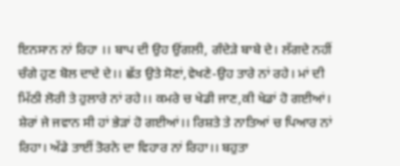ਇਨਸਾਨ ਨਾਂ ਰਿਹਾ ।। ਬਾਪ ਦੀ ਉਹ ਉਂਗਲੀ, ਗੰਦੇੜੇ ਬਾਬੇ ਦੇ। ਲੱਗਦੇ ਨਹੀਂ ਚੰਗੇ ਹੁਣ ਬੋਲ ਦਾਦੇ ਦੇ।। ਛੱਤ ਉਤੇ ਸੋਣਾਂ,ਵੇਖਣੇ-ਉਹ ਤਾਰੇ ਨਾਂ ਰਹੇ। ਮਾਂ ਦੀ  ਮਿੱਠੀ ਲੋਰੀ ਤੇ ਹੁਲਾਰੇ ਨਾਂ ਰਹੇ।। ਕਮਰੇ ਚ ਖੇਡੀ ਜਾਣ,ਕੀ ਖੇਡਾਂ ਹੋ ਗਈਆਂ। ਸ਼ੇਰਾਂ ਜੇ ਜਵਾਨ ਸੀ ਹਾਂ ਭੇੜਾਂ ਹੋ ਗਈਆਂ।। ਰਿਸ਼ਤੇ ਤੇ ਨਾਤਿਆਂ ਚ ਪਿਆਰ ਨਾਂ ਰਿਹਾ। ਅੱਡੇ ਤਾਈਂ ਤੋਰਨੇ ਦਾ ਵਿਹਾਰ ਨਾਂ ਰਿਹਾ।। ਬਹੁਤਾ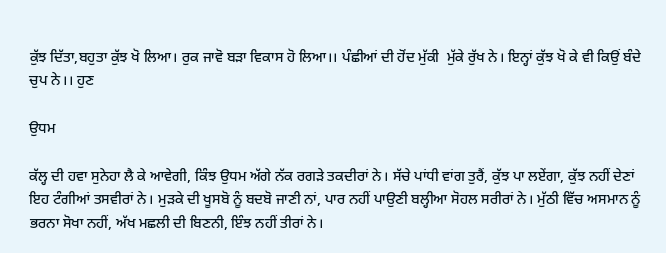ਕੁੱਝ ਦਿੱਤਾ,ਬਹੁਤਾ ਕੁੱਝ ਖੋ ਲਿਆ। ਰੁਕ ਜਾਵੋ ਬੜਾ ਵਿਕਾਸ ਹੋ ਲਿਆ।। ਪੰਛੀਆਂ ਦੀ ਹੋਂਦ ਮੁੱਕੀ  ਮੁੱਕੇ ਰੁੱਖ ਨੇ। ਇਨ੍ਹਾਂ ਕੁੱਝ ਖੋ ਕੇ ਵੀ ਕਿਉਂ ਬੰਦੇ ਚੁਪ ਨੇ।। ਹੁਣ

ਉਧਮ

ਕੱਲ੍ਹ ਦੀ ਹਵਾ ਸੁਨੇਹਾ ਲੈ ਕੇ ਆਵੇਗੀ, ਕਿੰਝ ਉਧਮ ਅੱਗੇ ਨੱਕ ਰਗੜੇ ਤਕਦੀਰਾਂ ਨੇ। ਸੱਚੇ ਪਾਂਧੀ ਵਾਂਗ ਤੁਰੈਂ, ਕੁੱਝ ਪਾ ਲਏਂਗਾ, ਕੁੱਝ ਨਹੀਂ ਦੇਣਾਂ ਇਹ ਟੰਗੀਆਂ ਤਸਵੀਰਾਂ ਨੇ। ਮੁੜਕੇ ਦੀ ਖੂਸਬੋ ਨੂੰ ਬਦਬੋ ਜਾਣੀ ਨਾਂ, ਪਾਰ ਨਹੀਂ ਪਾਉਣੀ ਬਲ੍ਹੀਆ ਸੋਹਲ ਸਰੀਰਾਂ ਨੇ। ਮੁੱਠੀ ਵਿੱਚ ਅਸਮਾਨ ਨੂੰ ਭਰਨਾ ਸੋਖਾ ਨਹੀਂ, ਅੱਖ ਮਛਲੀ ਦੀ ਬਿਣਨੀ, ਇੰਝ ਨਹੀਂ ਤੀਰਾਂ ਨੇ।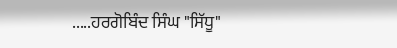.....ਹਰਗੋਬਿੰਦ ਸਿੰਘ "ਸਿੱਧੂ"